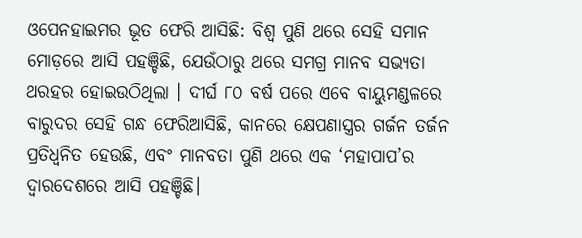ଓପେନହାଇମର ଭୂତ ଫେରି ଆସିଛି: ବିଶ୍ୱ ପୁଣି ଥରେ ସେହି ସମାନ ମୋଡ଼ରେ ଆସି ପହଞ୍ଚିଛି, ଯେଉଁଠାରୁ ଥରେ ସମଗ୍ର ମାନବ ସଭ୍ୟତା ଥରହର ହୋଇଉଠିଥିଲା । ଦୀର୍ଘ ୮୦ ବର୍ଷ ପରେ ଏବେ ବାୟୁମଣ୍ଡଳରେ ବାରୁଦର ସେହି ଗନ୍ଧ ଫେରିଆସିଛି, କାନରେ କ୍ଷେପଣାସ୍ତ୍ରର ଗର୍ଜନ ତର୍ଜନ ପ୍ରତିଧ୍ୱନିତ ହେଉଛି, ଏବଂ ମାନବତା ପୁଣି ଥରେ ଏକ ‘ମହାପାପ’ର ଦ୍ୱାରଦେଶରେ ଆସି ପହଞ୍ଚିଛି।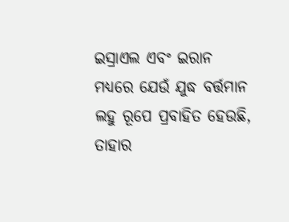ଇସ୍ରାଏଲ ଏବଂ ଇରାନ ମଧ୍ୟରେ ଯେଉଁ ଯୁଦ୍ଧ ବର୍ତ୍ତମାନ ଲହୁ ରୂପେ ପ୍ରବାହିତ ହେଉଛି, ତାହାର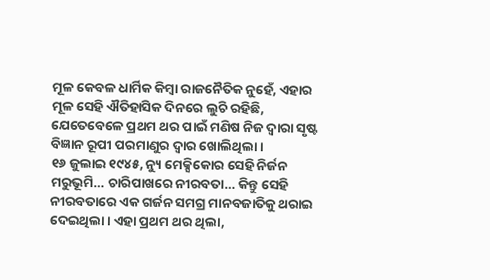ମୂଳ କେବଳ ଧାର୍ମିକ କିମ୍ବା ରାଜନୈତିକ ନୁହେଁ, ଏହାର ମୂଳ ସେହି ଐତିହାସିକ ଦିନରେ ଲୁଚି ରହିଛି, ଯେତେବେଳେ ପ୍ରଥମ ଥର ପାଇଁ ମଣିଷ ନିଜ ଦ୍ଵାରା ସୃଷ୍ଟ ବିଜ୍ଞାନ ରୂପୀ ପରମାଣୁର ଦ୍ୱାର ଖୋଲିଥିଲା।
୧୬ ଜୁଲାଇ ୧୯୪୫, ନ୍ୟୁ ମେକ୍ସିକୋର ସେହି ନିର୍ଜନ ମରୁଭୂମି… ଚାରିପାଖରେ ନୀରବତା… କିନ୍ତୁ ସେହି ନୀରବତାରେ ଏକ ଗର୍ଜନ ସମଗ୍ର ମାନବଜାତିକୁ ଥରାଇ ଦେଇଥିଲା। ଏହା ପ୍ରଥମ ଥର ଥିଲା,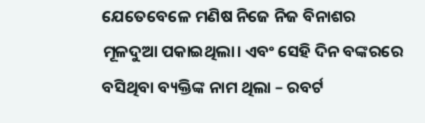ଯେତେବେଳେ ମଣିଷ ନିଜେ ନିଜ ବିନାଶର ମୂଳଦୁଆ ପକାଇଥିଲା। ଏବଂ ସେହି ଦିନ ବଙ୍କରରେ ବସିଥିବା ବ୍ୟକ୍ତିଙ୍କ ନାମ ଥିଲା – ରବର୍ଟ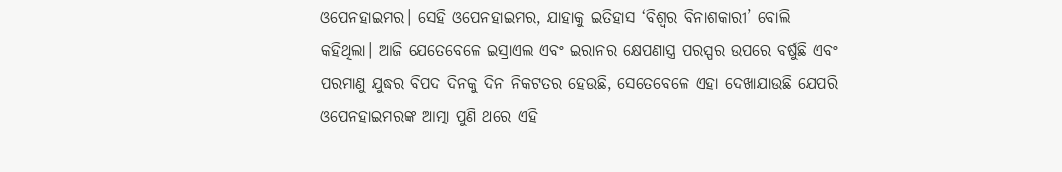ଓପେନହାଇମର। ସେହି ଓପେନହାଇମର, ଯାହାକୁ ଇତିହାସ ‘ବିଶ୍ୱର ବିନାଶକାରୀ’ ବୋଲି କହିଥିଲା। ଆଜି ଯେତେବେଳେ ଇସ୍ରାଏଲ ଏବଂ ଇରାନର କ୍ଷେପଣାସ୍ତ୍ର ପରସ୍ପର ଉପରେ ବର୍ଷୁଛି ଏବଂ ପରମାଣୁ ଯୁଦ୍ଧର ବିପଦ ଦିନକୁ ଦିନ ନିକଟତର ହେଉଛି, ସେତେବେଳେ ଏହା ଦେଖାଯାଉଛି ଯେପରି ଓପେନହାଇମରଙ୍କ ଆତ୍ମା ପୁଣି ଥରେ ଏହି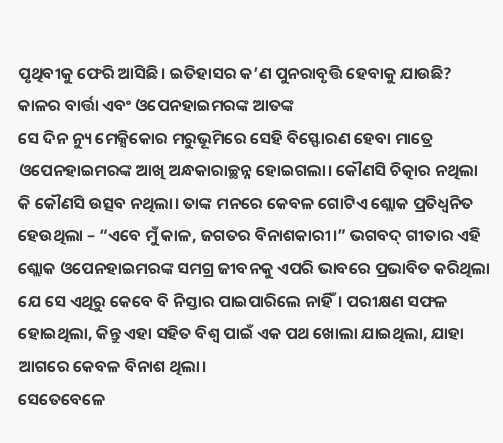ପୃଥିବୀକୁ ଫେରି ଆସିଛି। ଇତିହାସର କ’ଣ ପୁନରାବୃତ୍ତି ହେବାକୁ ଯାଉଛି?
କାଳର ବାର୍ତ୍ତା ଏବଂ ଓପେନହାଇମରଙ୍କ ଆତଙ୍କ
ସେ ଦିନ ନ୍ୟୁ ମେକ୍ସିକୋର ମରୁଭୂମିରେ ସେହି ବିସ୍ଫୋରଣ ହେବା ମାତ୍ରେ ଓପେନହାଇମରଙ୍କ ଆଖି ଅନ୍ଧକାରାଚ୍ଛନ୍ନ ହୋଇଗଲା। କୌଣସି ଚିତ୍କାର ନଥିଲା କି କୌଣସି ଉତ୍ସବ ନଥିଲା। ତାଙ୍କ ମନରେ କେବଳ ଗୋଟିଏ ଶ୍ଲୋକ ପ୍ରତିଧ୍ୱନିତ ହେଉଥିଲା – “ଏବେ ମୁଁ କାଳ, ଜଗତର ବିନାଶକାରୀ।” ଭଗବଦ୍ ଗୀତାର ଏହି ଶ୍ଲୋକ ଓପେନହାଇମରଙ୍କ ସମଗ୍ର ଜୀବନକୁ ଏପରି ଭାବରେ ପ୍ରଭାବିତ କରିଥିଲା ଯେ ସେ ଏଥିରୁ କେବେ ବି ନିସ୍ତାର ପାଇପାରିଲେ ନାହିଁ। ପରୀକ୍ଷଣ ସଫଳ ହୋଇଥିଲା, କିନ୍ତୁ ଏହା ସହିତ ବିଶ୍ୱ ପାଇଁ ଏକ ପଥ ଖୋଲା ଯାଇଥିଲା, ଯାହା ଆଗରେ କେବଳ ବିନାଶ ଥିଲା।
ସେତେବେଳେ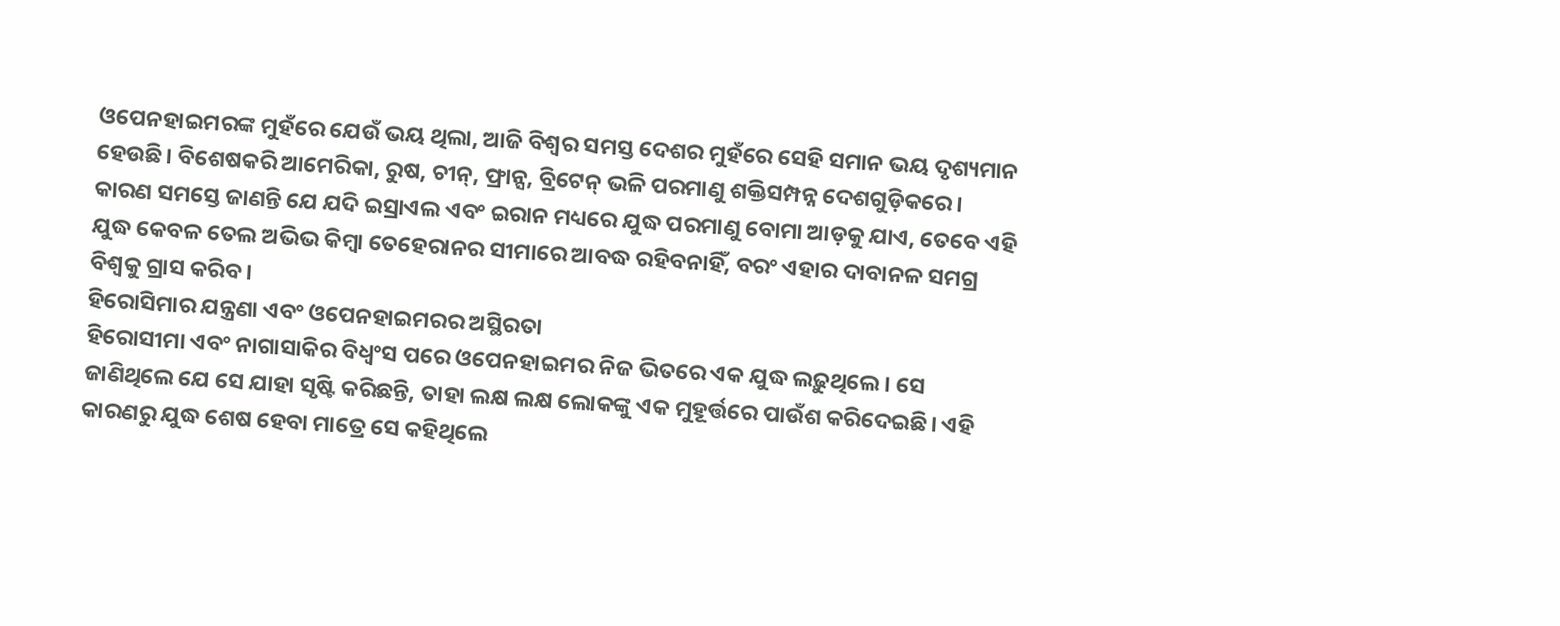ଓପେନହାଇମରଙ୍କ ମୁହଁରେ ଯେଉଁ ଭୟ ଥିଲା, ଆଜି ବିଶ୍ୱର ସମସ୍ତ ଦେଶର ମୁହଁରେ ସେହି ସମାନ ଭୟ ଦୃଶ୍ୟମାନ ହେଉଛି। ବିଶେଷକରି ଆମେରିକା, ରୁଷ, ଚୀନ୍, ଫ୍ରାନ୍ସ, ବ୍ରିଟେନ୍ ଭଳି ପରମାଣୁ ଶକ୍ତିସମ୍ପନ୍ନ ଦେଶଗୁଡ଼ିକରେ। କାରଣ ସମସ୍ତେ ଜାଣନ୍ତି ଯେ ଯଦି ଇସ୍ରାଏଲ ଏବଂ ଇରାନ ମଧ୍ୟରେ ଯୁଦ୍ଧ ପରମାଣୁ ବୋମା ଆଡ଼କୁ ଯାଏ, ତେବେ ଏହି ଯୁଦ୍ଧ କେବଳ ତେଲ ଅଭିଭ କିମ୍ବା ତେହେରାନର ସୀମାରେ ଆବଦ୍ଧ ରହିବନାହିଁ, ବରଂ ଏହାର ଦାବାନଳ ସମଗ୍ର ବିଶ୍ୱକୁ ଗ୍ରାସ କରିବ।
ହିରୋସିମାର ଯନ୍ତ୍ରଣା ଏବଂ ଓପେନହାଇମରର ଅସ୍ଥିରତା
ହିରୋସୀମା ଏବଂ ନାଗାସାକିର ବିଧ୍ୱଂସ ପରେ ଓପେନହାଇମର ନିଜ ଭିତରେ ଏକ ଯୁଦ୍ଧ ଲଢ଼ୁଥିଲେ। ସେ ଜାଣିଥିଲେ ଯେ ସେ ଯାହା ସୃଷ୍ଟି କରିଛନ୍ତି, ତାହା ଲକ୍ଷ ଲକ୍ଷ ଲୋକଙ୍କୁ ଏକ ମୁହୂର୍ତ୍ତରେ ପାଉଁଶ କରିଦେଇଛି। ଏହି କାରଣରୁ ଯୁଦ୍ଧ ଶେଷ ହେବା ମାତ୍ରେ ସେ କହିଥିଲେ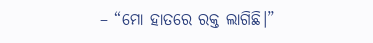– “ମୋ ହାତରେ ରକ୍ତ ଲାଗିଛି।”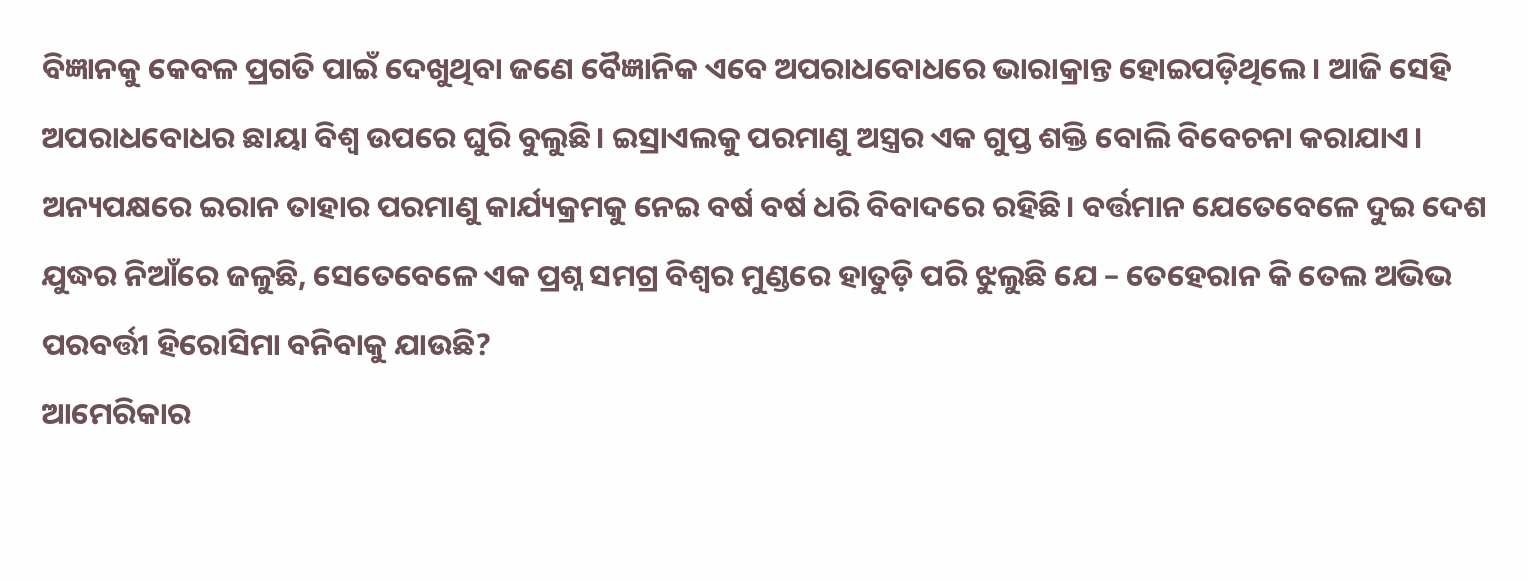ବିଜ୍ଞାନକୁ କେବଳ ପ୍ରଗତି ପାଇଁ ଦେଖୁଥିବା ଜଣେ ବୈଜ୍ଞାନିକ ଏବେ ଅପରାଧବୋଧରେ ଭାରାକ୍ରାନ୍ତ ହୋଇପଡ଼ିଥିଲେ। ଆଜି ସେହି ଅପରାଧବୋଧର ଛାୟା ବିଶ୍ୱ ଉପରେ ଘୁରି ବୁଲୁଛି। ଇସ୍ରାଏଲକୁ ପରମାଣୁ ଅସ୍ତ୍ରର ଏକ ଗୁପ୍ତ ଶକ୍ତି ବୋଲି ବିବେଚନା କରାଯାଏ। ଅନ୍ୟପକ୍ଷରେ ଇରାନ ତାହାର ପରମାଣୁ କାର୍ଯ୍ୟକ୍ରମକୁ ନେଇ ବର୍ଷ ବର୍ଷ ଧରି ବିବାଦରେ ରହିଛି। ବର୍ତ୍ତମାନ ଯେତେବେଳେ ଦୁଇ ଦେଶ ଯୁଦ୍ଧର ନିଆଁରେ ଜଳୁଛି, ସେତେବେଳେ ଏକ ପ୍ରଶ୍ନ ସମଗ୍ର ବିଶ୍ୱର ମୁଣ୍ଡରେ ହାତୁଡ଼ି ପରି ଝୁଲୁଛି ଯେ – ତେହେରାନ କି ତେଲ ଅଭିଭ ପରବର୍ତ୍ତୀ ହିରୋସିମା ବନିବାକୁ ଯାଉଛି?
ଆମେରିକାର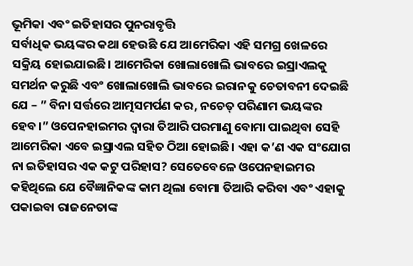ଭୂମିକା ଏବଂ ଇତିହାସର ପୁନରାବୃତ୍ତି
ସର୍ବାଧିକ ଭୟଙ୍କର କଥା ହେଉଛି ଯେ ଆମେରିକା ଏହି ସମଗ୍ର ଖେଳରେ ସକ୍ରିୟ ହୋଇଯାଇଛି। ଆମେରିକା ଖୋଲାଖୋଲି ଭାବରେ ଇସ୍ରାଏଲକୁ ସମର୍ଥନ କରୁଛି ଏବଂ ଖୋଲାଖୋଲି ଭାବରେ ଇରାନକୁ ଚେତାବନୀ ଦେଇଛି ଯେ – ” ବିନା ସର୍ତ୍ତରେ ଆତ୍ମସମର୍ପଣ କର, ନଚେତ୍ ପରିଣାମ ଭୟଙ୍କର ହେବ।” ଓପେନହାଇମର ଦ୍ୱାରା ତିଆରି ପରମାଣୁ ବୋମା ପାଇଥିବା ସେହି ଆମେରିକା ଏବେ ଇସ୍ରାଏଲ ସହିତ ଠିଆ ହୋଇଛି। ଏହା କ’ଣ ଏକ ସଂଯୋଗ ନା ଇତିହାସର ଏକ କଟୁ ପରିହାସ? ସେତେବେଳେ ଓପେନହାଇମର କହିଥିଲେ ଯେ ବୈଜ୍ଞାନିକଙ୍କ କାମ ଥିଲା ବୋମା ତିଆରି କରିବା ଏବଂ ଏହାକୁ ପକାଇବା ରାଜନେତାଙ୍କ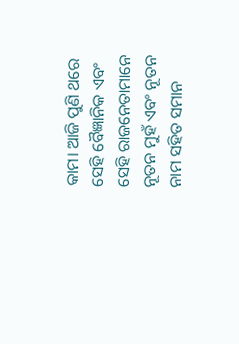କାମ। ଆଜି ପୁଣି ଥରେ ସେହି ବୈଜ୍ଞାନିକ ଏବଂ ସେହି ରାଜନେତାମାନେ ନୂତନ ମୁହଁ ଏବଂ ନୂତନ ନାମ ସହିତ ସମାନ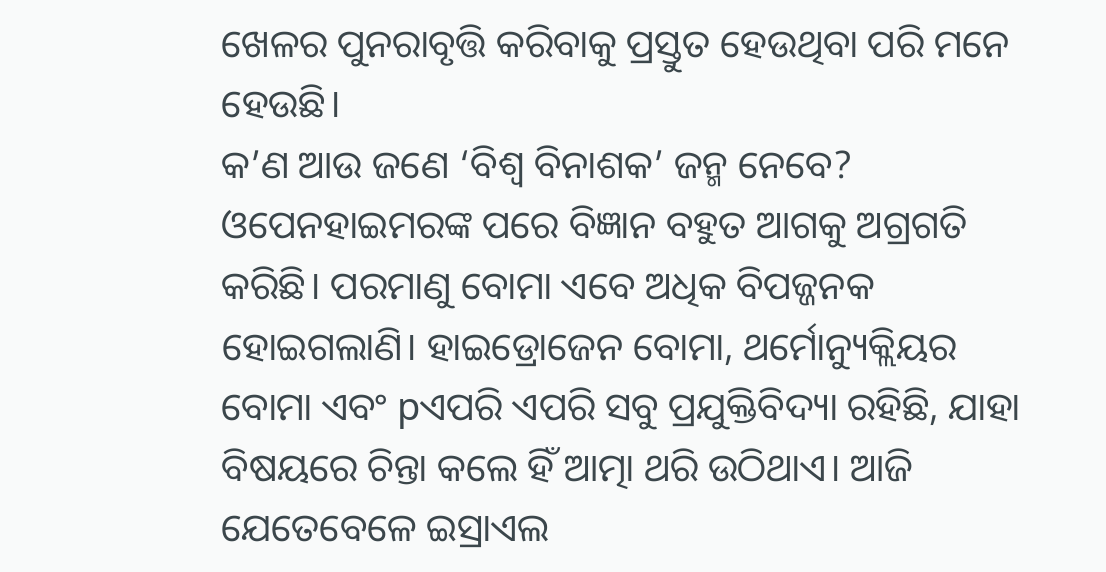ଖେଳର ପୁନରାବୃତ୍ତି କରିବାକୁ ପ୍ରସ୍ତୁତ ହେଉଥିବା ପରି ମନେ ହେଉଛି।
କ’ଣ ଆଉ ଜଣେ ‘ବିଶ୍ୱ ବିନାଶକ’ ଜନ୍ମ ନେବେ?
ଓପେନହାଇମରଙ୍କ ପରେ ବିଜ୍ଞାନ ବହୁତ ଆଗକୁ ଅଗ୍ରଗତି କରିଛି। ପରମାଣୁ ବୋମା ଏବେ ଅଧିକ ବିପଜ୍ଜନକ ହୋଇଗଲାଣି। ହାଇଡ୍ରୋଜେନ ବୋମା, ଥର୍ମୋନ୍ୟୁକ୍ଲିୟର ବୋମା ଏବଂ pଏପରି ଏପରି ସବୁ ପ୍ରଯୁକ୍ତିବିଦ୍ୟା ରହିଛି, ଯାହା ବିଷୟରେ ଚିନ୍ତା କଲେ ହିଁ ଆତ୍ମା ଥରି ଉଠିଥାଏ। ଆଜି ଯେତେବେଳେ ଇସ୍ରାଏଲ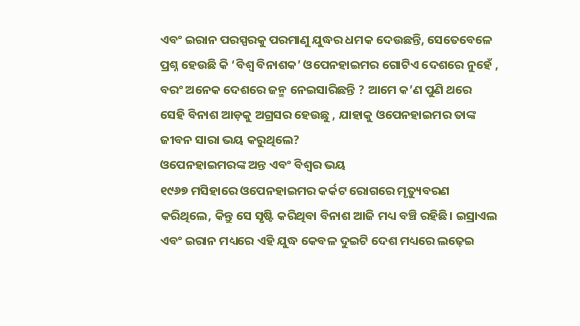ଏବଂ ଇରାନ ପରସ୍ପରକୁ ପରମାଣୁ ଯୁଦ୍ଧର ଧମକ ଦେଉଛନ୍ତି, ସେତେବେଳେ ପ୍ରଶ୍ନ ହେଉଛି କି ‘ବିଶ୍ୱ ବିନାଶକ’ ଓପେନହାଇମର ଗୋଟିଏ ଦେଶରେ ନୁହେଁ , ବରଂ ଅନେକ ଦେଶରେ ଜନ୍ମ ନେଇସାରିଛନ୍ତି ? ଆମେ କ’ଣ ପୁଣି ଥରେ ସେହି ବିନାଶ ଆଡ଼କୁ ଅଗ୍ରସର ହେଉଛୁ , ଯାହାକୁ ଓପେନହାଇମର ତାଙ୍କ ଜୀବନ ସାରା ଭୟ କରୁଥିଲେ?
ଓପେନହାଇମରଙ୍କ ଅନ୍ତ ଏବଂ ବିଶ୍ୱର ଭୟ
୧୯୬୭ ମସିହାରେ ଓପେନହାଇମର କର୍କଟ ରୋଗରେ ମୃତ୍ୟୁବରଣ କରିଥିଲେ, କିନ୍ତୁ ସେ ସୃଷ୍ଟି କରିଥିବା ବିନାଶ ଆଜି ମଧ୍ୟ ବଞ୍ଚି ରହିଛି। ଇସ୍ରାଏଲ ଏବଂ ଇରାନ ମଧ୍ୟରେ ଏହି ଯୁଦ୍ଧ କେବଳ ଦୁଇଟି ଦେଶ ମଧ୍ୟରେ ଲଢ଼େଇ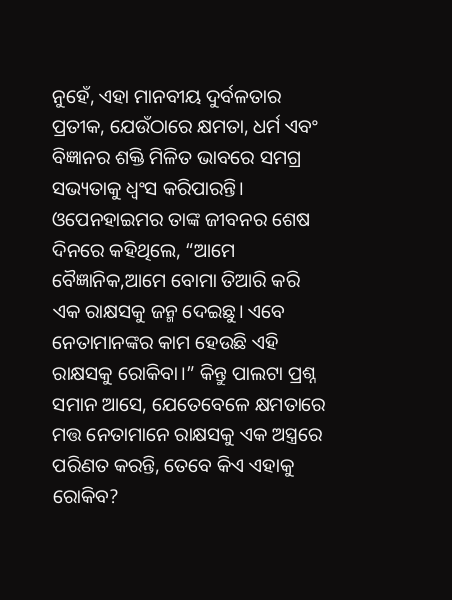ନୁହେଁ, ଏହା ମାନବୀୟ ଦୁର୍ବଳତାର ପ୍ରତୀକ, ଯେଉଁଠାରେ କ୍ଷମତା, ଧର୍ମ ଏବଂ ବିଜ୍ଞାନର ଶକ୍ତି ମିଳିତ ଭାବରେ ସମଗ୍ର ସଭ୍ୟତାକୁ ଧ୍ୱଂସ କରିପାରନ୍ତି। ଓପେନହାଇମର ତାଙ୍କ ଜୀବନର ଶେଷ ଦିନରେ କହିଥିଲେ, “ଆମେ ବୈଜ୍ଞାନିକ,ଆମେ ବୋମା ତିଆରି କରି ଏକ ରାକ୍ଷସକୁ ଜନ୍ମ ଦେଇଛୁ। ଏବେ ନେତାମାନଙ୍କର କାମ ହେଉଛି ଏହି ରାକ୍ଷସକୁ ରୋକିବା।” କିନ୍ତୁ ପାଲଟା ପ୍ରଶ୍ନ ସମାନ ଆସେ, ଯେତେବେଳେ କ୍ଷମତାରେ ମତ୍ତ ନେତାମାନେ ରାକ୍ଷସକୁ ଏକ ଅସ୍ତ୍ରରେ ପରିଣତ କରନ୍ତି, ତେବେ କିଏ ଏହାକୁ ରୋକିବ?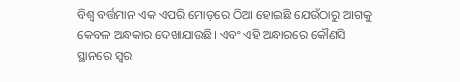ବିଶ୍ୱ ବର୍ତ୍ତମାନ ଏକ ଏପରି ମୋଡ଼ରେ ଠିଆ ହୋଇଛି ଯେଉଁଠାରୁ ଆଗକୁ କେବଳ ଅନ୍ଧକାର ଦେଖାଯାଉଛି। ଏବଂ ଏହି ଅନ୍ଧାରରେ କୌଣସି ସ୍ଥାନରେ ସ୍ୱର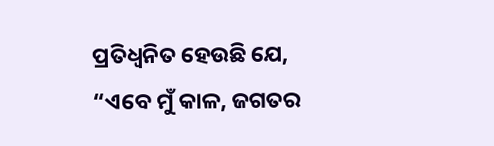ପ୍ରତିଧ୍ୱନିତ ହେଉଛି ଯେ, “ଏବେ ମୁଁ କାଳ, ଜଗତର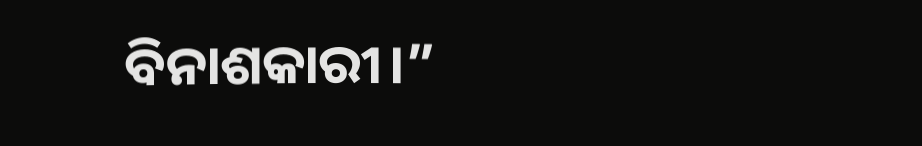ବିନାଶକାରୀ।”